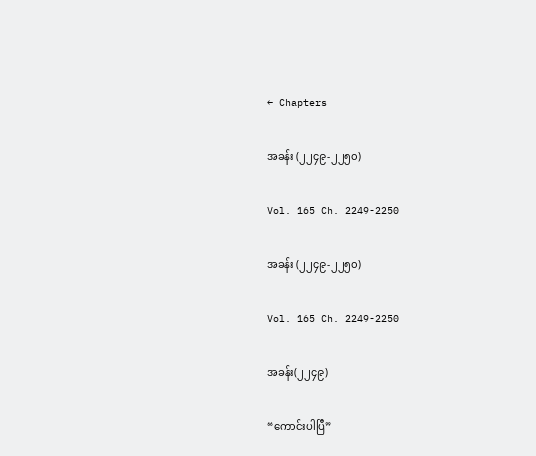← Chapters

အခန်း (၂၂၄၉-၂၂၅၀)

Vol. 165 Ch. 2249-2250

အခန်း (၂၂၄၉-၂၂၅၀)

Vol. 165 Ch. 2249-2250

အခန်း(၂၂၄၉)

“ကောင်းပါပြီ”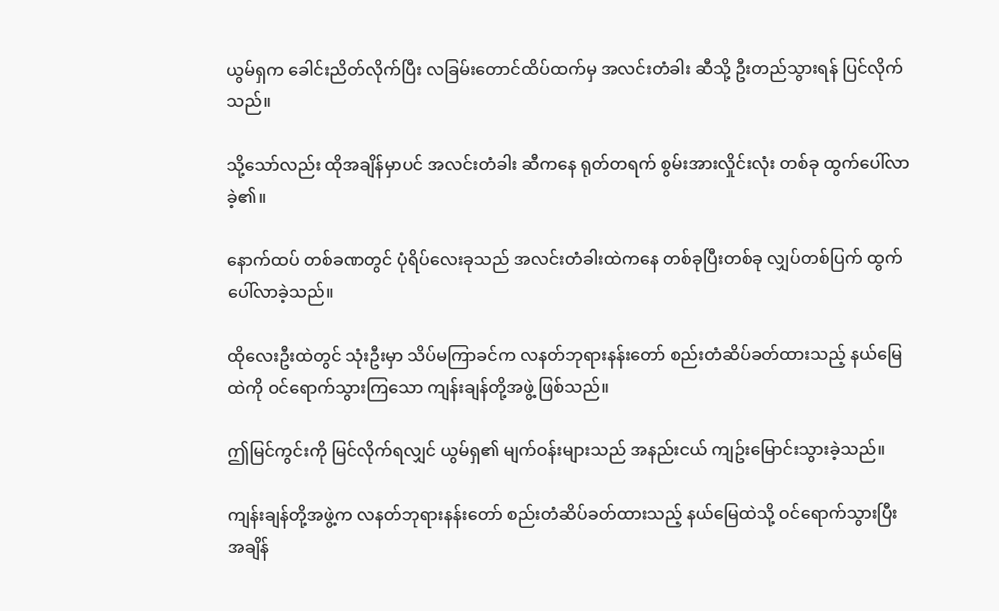ယွမ်ရှက ခေါင်းညိတ်လိုက်ပြီး လခြမ်းတောင်ထိပ်ထက်မှ အလင်းတံခါး ဆီသို့ ဦးတည်သွားရန် ပြင်လိုက်သည်။

သို့သော်လည်း ထိုအချိန်မှာပင် အလင်းတံခါး ဆီကနေ ရုတ်တရက် စွမ်းအားလှိုင်းလုံး တစ်ခု ထွက်ပေါ်လာခဲ့၏။

နောက်ထပ် တစ်ခဏတွင် ပုံရိပ်လေးခုသည် အလင်းတံခါးထဲကနေ တစ်ခုပြီးတစ်ခု လျှပ်တစ်ပြက် ထွက်ပေါ်လာခဲ့သည်။

ထိုလေးဦးထဲတွင် သုံးဦးမှာ သိပ်မကြာခင်က လနတ်ဘုရားနန်းတော် စည်းတံဆိပ်ခတ်ထားသည့် နယ်မြေထဲကို ဝင်ရောက်သွားကြသော ကျန်းချန်တို့အဖွဲ့ ဖြစ်သည်။

ဤမြင်ကွင်းကို မြင်လိုက်ရလျှင် ယွမ်ရှ၏ မျက်ဝန်းများသည် အနည်းငယ် ကျဥ်းမြောင်းသွားခဲ့သည်။

ကျန်းချန်တို့အဖွဲ့က လနတ်ဘုရားနန်းတော် စည်းတံဆိပ်ခတ်ထားသည့် နယ်မြေထဲသို့ ဝင်ရောက်သွားပြီး အချိန်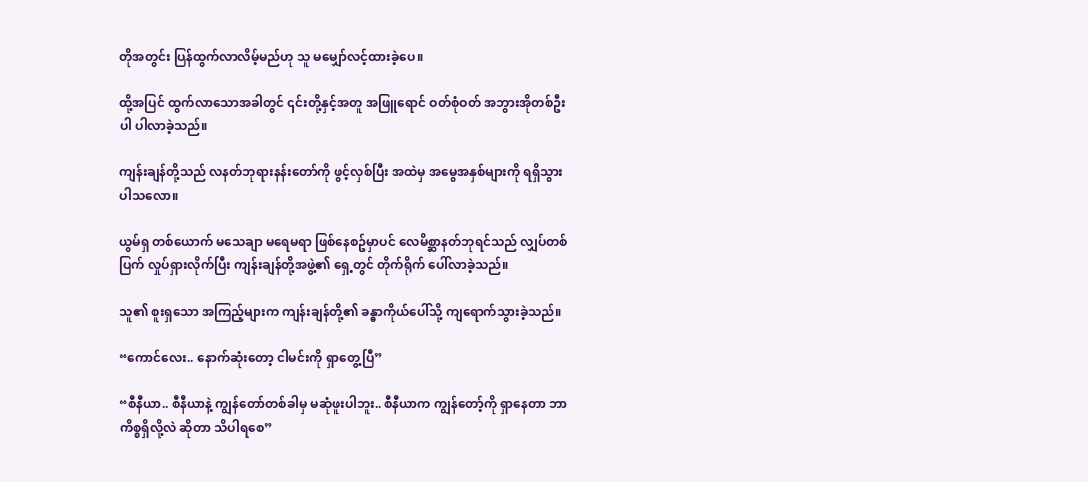တိုအတွင်း ပြန်ထွက်လာလိမ့်မည်ဟု သူ မမျှော်လင့်ထားခဲ့ပေ။

ထို့အပြင် ထွက်လာသောအခါတွင် ၎င်းတို့နှင့်အတူ အဖြူရောင် ဝတ်စုံဝတ် အဘွားအိုတစ်ဦးပါ ပါလာခဲ့သည်။

ကျန်းချန်တို့သည် လနတ်ဘုရားနန်းတော်ကို ဖွင့်လှစ်ပြီး အထဲမှ အမွေအနှစ်များကို ရရှိသွားပါသလော။

ယွမ်ရှ တစ်ယောက် မသေချာ မရေမရာ ဖြစ်နေစဥ်မှာပင် လေမိစ္ဆာနတ်ဘုရင်သည် လျှပ်တစ်ပြက် လှုပ်ရှားလိုက်ပြီး ကျန်းချန်တို့အဖွဲ့၏ ရှေ့တွင် တိုက်ရိုက် ပေါ်လာခဲ့သည်။

သူ၏ စူးရှသော အကြည့်များက ကျန်းချန်တို့၏ ခန္ဓာကိုယ်ပေါ်သို့ ကျရောက်သွားခဲ့သည်။

“ကောင်လေး.. နောက်ဆုံးတော့ ငါမင်းကို ရှာတွေ့ပြီ”

“စီနီယာ.. စီနီယာနဲ့ ကျွန်တော်တစ်ခါမှ မဆုံဖူးပါဘူး.. စီနီယာက ကျွန်တော့်ကို ရှာနေတာ ဘာကိစ္စရှိလို့လဲ ဆိုတာ သိပါရစေ”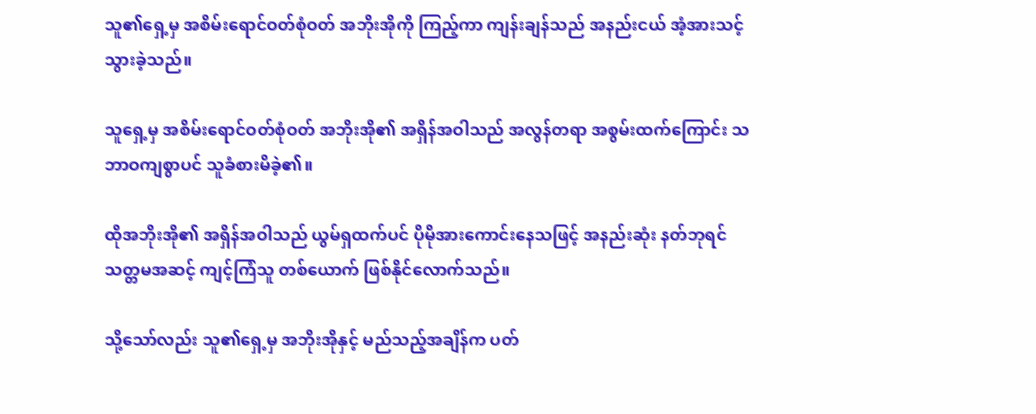သူ၏ရှေ့မှ အစိမ်းရောင်ဝတ်စုံဝတ် အဘိုးအိုကို ကြည့်ကာ ကျန်းချန်သည် အနည်းငယ် အံ့အားသင့်သွားခဲ့သည်။

သူရှေ့မှ အစိမ်းရောင်ဝတ်စုံဝတ် အဘိုးအို၏ အရှိန်အဝါသည် အလွန်တရာ အစွမ်းထက်ကြောင်း သဘာဝကျစွာပင် သူခံစားမိခဲ့၏။

ထိုအဘိုးအို၏ အရှိန်အဝါသည် ယွမ်ရှထက်ပင် ပိုမိုအားကောင်းနေသဖြင့် အနည်းဆုံး နတ်ဘုရင် သတ္တမအဆင့် ကျင့်ကြံသူ တစ်ယောက် ဖြစ်နိုင်လောက်သည်။

သို့သော်လည်း သူ၏‌ရှေ့မှ အဘိုးအိုနှင့် မည်သည့်အချိန်က ပတ်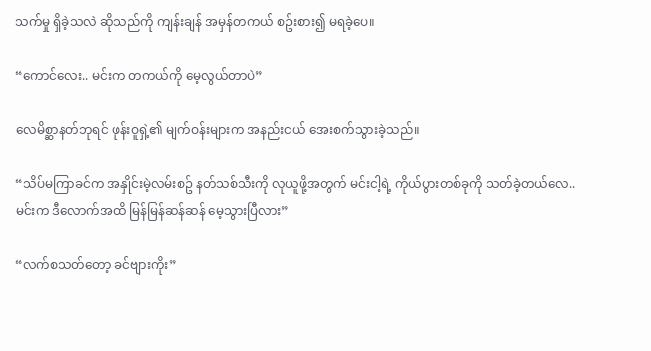သက်မှု ရှိခဲ့သလဲ ဆိုသည်ကို ကျန်းချန် အမှန်တကယ် စဥ်းစား၍ မရခဲ့ပေ။

“ကောင်လေး.. မင်းက တကယ်ကို မေ့လွယ်တာပဲ”

လေမိစ္ဆာနတ်ဘုရင် ဖုန်းဝူရှဲ့၏ မျက်ဝန်းများက အနည်းငယ် အေးစက်သွားခဲ့သည်။

“သိပ်မကြာခင်က အနှိုင်းမဲ့လမ်းစဥ် နတ်သစ်သီးကို လုယူဖို့အတွက် မင်းငါ့ရဲ့ ကိုယ်ပွားတစ်ခုကို သတ်ခဲ့တယ်လေ.. မင်းက ဒီလောက်အထိ မြန်မြန်ဆန်ဆန် မေ့သွားပြီလား”

“လက်စသတ်တော့ ခင်ဗျားကိုး”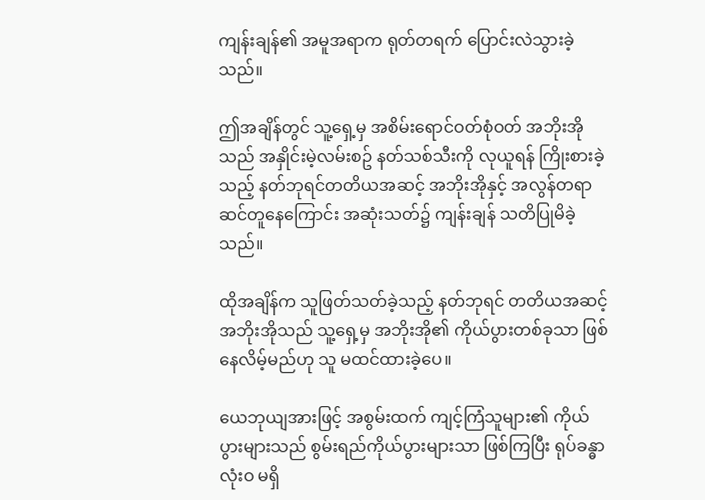ကျန်းချန်၏ အမူအရာက ရုတ်တရက် ပြောင်းလဲသွားခဲ့သည်။

ဤအချိန်တွင် သူ့ရှေ့မှ အစိမ်းရောင်ဝတ်စုံဝတ် အဘိုးအိုသည် အနှိုင်းမဲ့လမ်းစဥ် နတ်သစ်သီးကို လုယူရန် ကြိုးစားခဲ့သည့် နတ်ဘုရင်တတိယအဆင့် အဘိုးအိုနှင့် အလွန်တရာ ဆင်တူနေကြောင်း အဆုံးသတ်၌ ကျန်းချန် သတိပြုမိခဲ့သည်။

ထိုအချိန်က သူဖြတ်သတ်ခဲ့သည့် နတ်ဘုရင် တတိယအဆင့် အဘိုးအိုသည် သူ့ရှေ့မှ အဘိုးအို၏ ကိုယ်ပွားတစ်ခုသာ ဖြစ်နေလိမ့်မည်ဟု သူ မထင်ထားခဲ့ပေ။

ယေဘုယျအားဖြင့် အစွမ်းထက် ကျင့်ကြံသူများ၏ ကိုယ်ပွားများသည် စွမ်းရည်ကိုယ်ပွားများသာ ဖြစ်ကြပြီး ရုပ်ခန္ဓာ လုံးဝ မရှိ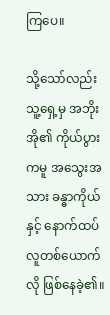ကြ‌ပေ။

သို့သော်လည်း သူ့ရှေ့မှ အဘိုးအို၏ ကိုယ်ပွားကမူ အသွေးအသား ခန္ဓာကိုယ်နှင့် နောက်ထပ် လူတစ်ယောက်လို ဖြစ်နေခဲ့၏။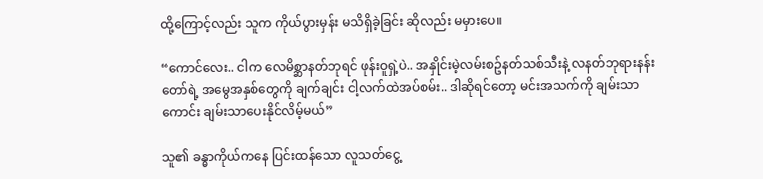ထို့ကြောင့်လည်း သူက ကိုယ်ပွားမှန်း မသိရှိခဲ့ခြင်း ဆိုလည်း မမှားပေ။

“ကောင်လေး.. ငါက လေမိစ္ဆာနတ်ဘုရင် ဖုန်းဝူရှဲ့ပဲ.. အနှိုင်းမဲ့လမ်းစဥ်နတ်သစ်သီးနဲ့ လနတ်ဘုရားနန်းတော်ရဲ့ အမွေအနှစ်တွေကို ချက်ချင်း ငါ့လက်ထဲအပ်စမ်း.. ဒါဆိုရင်တော့ မင်းအသက်ကို ချမ်းသာကောင်း ချမ်းသာပေးနိုင်လိမ့်မယ်”

သူ၏ ခန္ဓာကိုယ်ကနေ ပြင်းထန်သော လူသတ်ငွေ့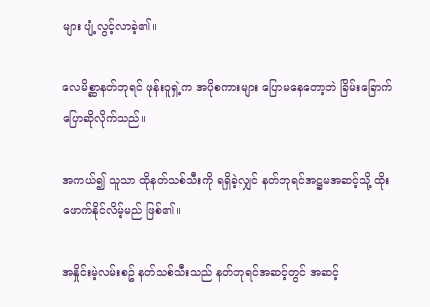များ ပျံ့လွင့်လာခဲ့၏။

လေမိစ္ဆာနတ်ဘုရင် ဖုန်းဝူရှဲ့က အပိုစကားများ ပြောမနေတော့ဘဲ ခြိမ်းခြောက် ပြောဆိုလိုက်သည်။

အကယ်၍ သူသာ ထိုနတ်သစ်သီးကို ရရှိခဲ့လျှင် နတ်ဘုရင်အဋ္ဌမအဆင့်သို့ ထိုးဖောက်နိုင်လိမ့်မည် ဖြစ်၏။

အနှိုင်းမဲ့လမ်းစဥ် နတ်သစ်သီးသည် နတ်ဘုရင်အဆင့်တွင် အဆင့်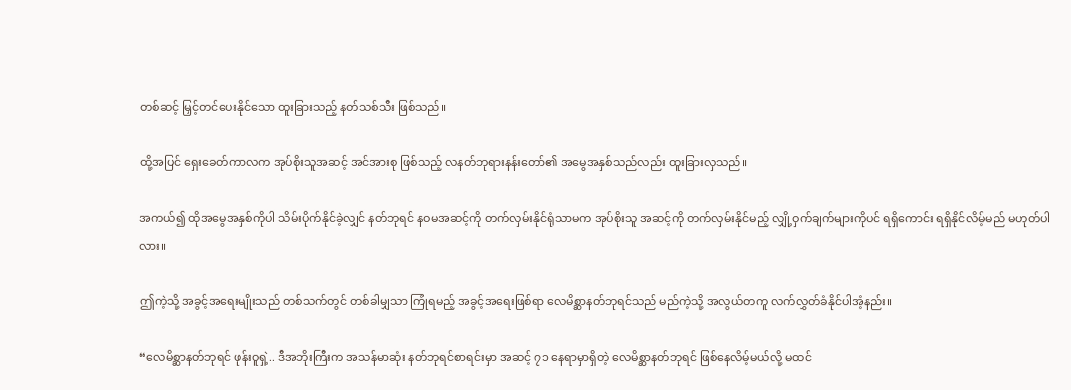တစ်ဆင့် မြှင့်တင်ပေးနိုင်သော ထူးခြားသည့် နတ်သစ်သီး ဖြစ်သည်။

ထို့အပြင် ရှေးခေတ်ကာလက အုပ်စိုးသူအဆင့် အင်အားစု ဖြစ်သည့် လနတ်ဘုရားနန်းတော်၏ အမွေအနှစ်သည်လည်း ထူးခြားလှသည်။

အကယ်၍ ထိုအမွေအနှစ်ကိုပါ သိမ်းပိုက်နိုင်ခဲ့လျှင် နတ်ဘုရင် နဝမအဆင့်ကို တက်လှမ်းနိုင်ရုံသာမက အုပ်စိုးသူ အဆင့်ကို တက်လှမ်းနိုင်မည့် လျှို့ဝှက်ချက်များကိုပင် ရရှိကောင်း ရရှိနိုင်လိမ့်မည် မဟုတ်ပါလား။

ဤကဲ့သို့ အခွင့်အရေးမျိုးသည် တစ်သက်တွင် တစ်ခါမျှသာ ကြုံရမည့် အခွင့်အရေးဖြစ်ရာ လေမိစ္ဆာနတ်ဘုရင်သည် မည်ကဲ့သို့ အလွယ်တကူ လက်လွှတ်ခံနိုင်ပါအံ့နည်း။

“လေမိစ္ဆာနတ်ဘုရင် ဖုန်းဝူရှဲ့.. ဒီအဘိုးကြီးက အသန်မာဆုံး နတ်ဘုရင်စာရင်းမှာ အဆင့် ၇၁ နေရာမှာရှိတဲ့ လေမိစ္ဆာနတ်ဘုရင် ဖြစ်နေလိမ့်မယ်လို့ မထင်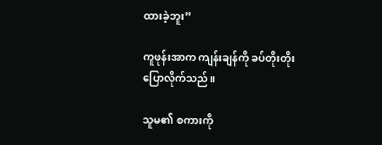ထားခဲ့ဘူး”

ကူဖုန်းအာက ကျန်းချန်ကို ခပ်တိုးတိုး ပြောလိုက်သည်။

သူမ၏ စကားကို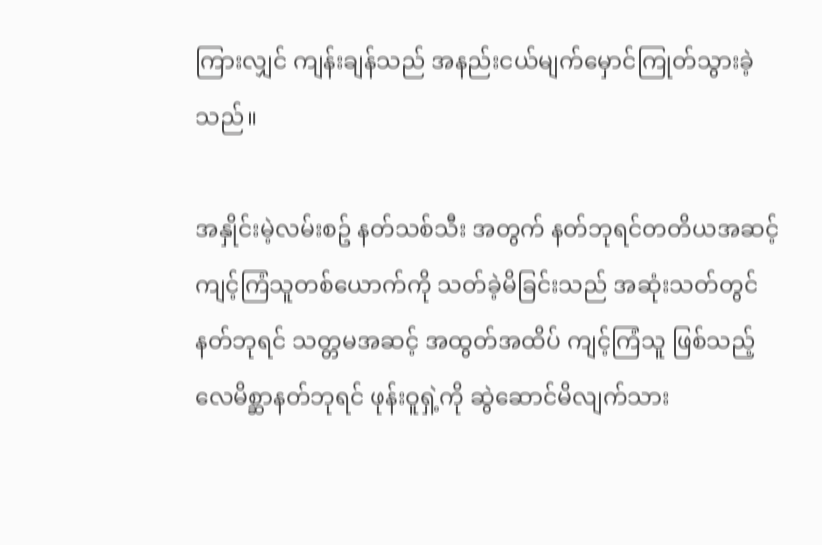ကြားလျှင် ကျန်းချန်သည် အနည်းငယ်မျက်မှောင်ကြုတ်သွားခဲ့သည်။

အနှိုင်းမဲ့လမ်းစဥ် နတ်သစ်သီး အတွက် နတ်ဘုရင်တတိယအဆင့် ကျင့်ကြံသူတစ်ယောက်ကို သတ်ခဲ့မိခြင်းသည် အဆုံးသတ်တွင် နတ်ဘုရင် သတ္တမအဆင့် အထွတ်အထိပ် ကျင့်ကြံသူ ဖြစ်သည့် လေမိစ္ဆာနတ်ဘုရင် ဖုန်းဝူရှဲ့ကို ဆွဲ‌ဆောင်မိလျက်သား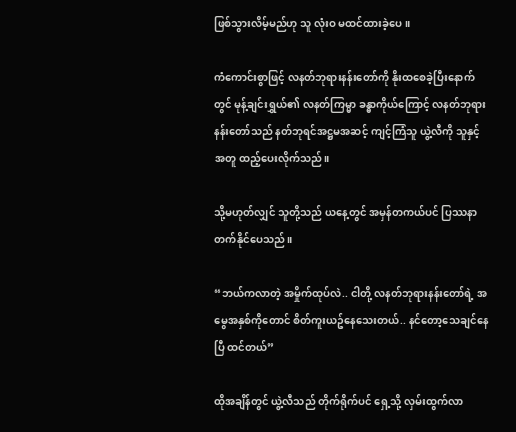ဖြစ်သွားလိမ့်မည်ဟု သူ လုံးဝ မထင်ထားခဲ့ပေ။

ကံကောင်းစွာဖြင့် လနတ်ဘုရားနန်းတော်ကို နိုးထစေခဲ့ပြီးနောက်တွင် မုန့်ချင်းရွှယ်၏ လနတ်ကြမ္မာ ခန္ဓာကိုယ်ကြောင့် လနတ်ဘုရားနန်းတော်သည် နတ်ဘုရင်အဋ္ဌမအဆင့် ကျင့်ကြံသူ ယွဲ့လီကို သူနှင့်အတူ ထည့်ပေးလိုက်သည်။

သို့မဟုတ်လျှင် သူတို့သည် ယနေ့တွင် အမှန်တကယ်ပင် ပြဿနာတက်နိုင်ပေသည်။

“ဘယ်ကလာတဲ့ အမှိုက်ထုပ်လဲ.. ငါတို့ လနတ်ဘုရားနန်းတော်ရဲ့ အမွေအနှစ်ကိုတောင် စိတ်ကူးယဥ်နေသေးတယ်.. နင်တော့သေချင်နေပြီ ထင်တယ်”

ထိုအချိန်တွင် ယွဲ့လီသည် တိုက်ရိုက်ပင် ရှေ့သို့ လှမ်းထွက်လာ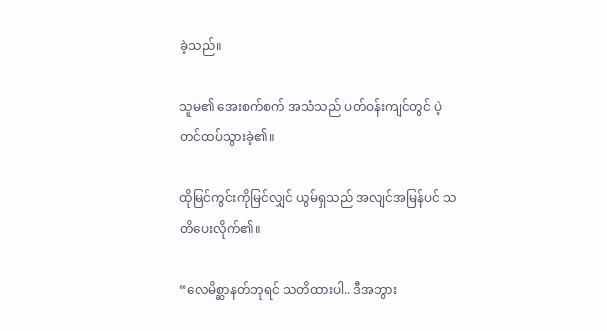ခဲ့သည်။

သူမ၏ အေးစက်စက် အသံသည် ပတ်ဝန်းကျင်တွင် ပဲ့တင်ထပ်သွားခဲ့၏။

ထိုမြင်ကွင်းကိုမြင်လျှင် ယွမ်ရှသည် အလျင်အမြန်ပင် သတိပေးလိုက်၏။

“လေမိစ္ဆာနတ်ဘုရင် သတိထားပါ.. ဒီအဘွား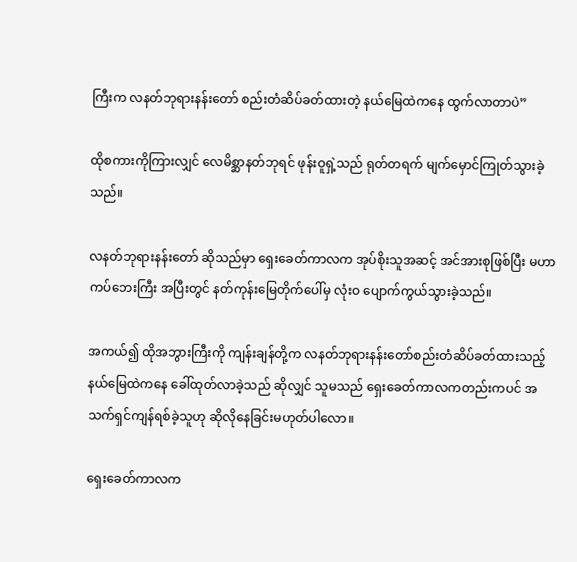ကြီးက လနတ်ဘုရားနန်းတော် စည်းတံဆိပ်ခတ်ထားတဲ့ နယ်မြေထဲကနေ ထွက်လာတာပဲ”

ထိုစကားကိုကြားလျှင် လေမိစ္ဆာနတ်ဘုရင် ဖုန်းဝူရှဲ့သည် ရုတ်တရက် မျက်မှောင်ကြုတ်သွားခဲ့သည်။

လနတ်ဘုရားနန်းတော် ဆိုသည်မှာ ရှေးခေတ်ကာလက အုပ်စိုးသူအဆင့် အင်အားစုဖြစ်ပြီး မဟာကပ်ဘေးကြီး အပြီးတွင် နတ်ကုန်းမြေတိုက်ပေါ်မှ လုံးဝ ပျောက်ကွယ်သွားခဲ့သည်။

အကယ်၍ ထိုအဘွားကြီးကို ကျန်းချန်တို့က လနတ်ဘုရားနန်းတော်စည်းတံဆိပ်ခတ်ထားသည့် နယ်မြေထဲကနေ ခေါ်ထုတ်လာခဲ့သည် ဆိုလျှင် သူမသည် ရှေးခေတ်ကာလကတည်းကပင် အသက်ရှင်ကျန်ရစ်ခဲ့သူဟု ဆိုလိုနေခြင်းမဟုတ်ပါလော။

ရှေးခေတ်ကာလက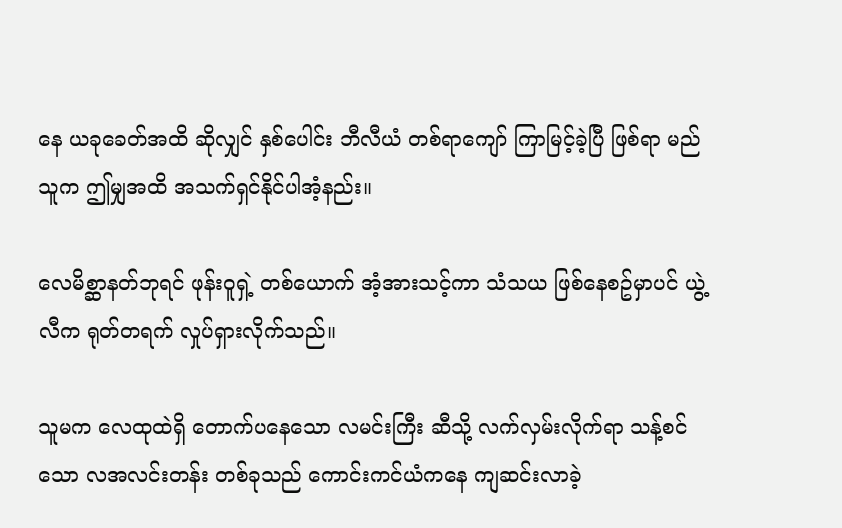နေ ယခုခေတ်အထိ ဆိုလျှင် နှစ်ပေါင်း ဘီလီယံ တစ်ရာကျော် ကြာမြင့်ခဲ့ပြီ ဖြစ်ရာ မည်သူက ဤမျှအထိ အသက်ရှင်နိုင်ပါအံ့နည်း။

လေမိစ္ဆာနတ်ဘုရင် ဖုန်းဝူရှဲ့ တစ်ယောက် အံ့အားသင့်ကာ သံသယ ဖြစ်နေစဥ်မှာပင် ယွဲ့လီက ရုတ်တရက် လှုပ်ရှားလိုက်သည်။

သူမက လေထုထဲရှိ တောက်ပနေသော လမင်းကြီး ဆီသို့ လက်လှမ်းလိုက်ရာ သန့်စင်သော လအလင်းတန်း တစ်ခုသည် ကောင်းကင်ယံကနေ ကျဆင်းလာခဲ့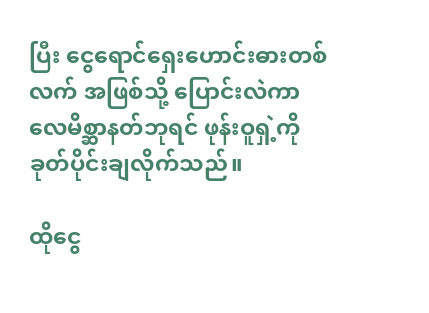ပြီး ငွေရောင်ရှေးဟောင်းဓားတစ်လက် အဖြစ်သို့ ပြောင်းလဲကာ လေမိစ္ဆာနတ်ဘုရင် ဖုန်းဝူရှဲ့ကို ခုတ်ပိုင်းချလိုက်သည်။

ထိုငွေ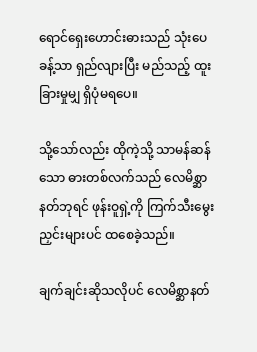ရောင်‌ရှေးဟောင်းဓားသည် သုံးပေခန့်သာ ရှည်လျားပြီး မည်သည့် ထူးခြားမှုမျှ ရှိပုံမရပေ။

သို့သော်လည်း ထိုကဲ့သို့ သာမန်ဆန်သော ဓားတစ်လက်သည် လေမိစ္ဆာနတ်ဘုရင် ဖုန်းဝူရှဲ့ကို ကြက်သီးမွေးညှင်းများပင် ထစေခဲ့သည်။

ချက်ချင်းဆိုသလိုပင် လေမိစ္ဆာနတ်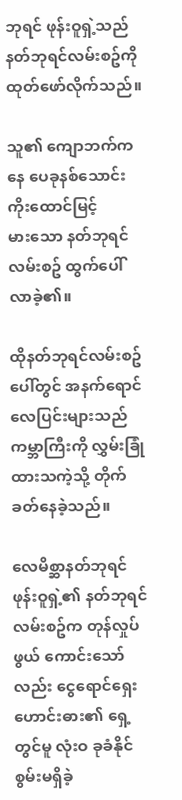ဘုရင် ဖုန်းဝူရှဲ့သည် နတ်ဘုရင်လမ်းစဥ်ကို ထုတ်ဖော်လိုက်သည်။

သူ၏ ကျောဘက်ကနေ ပေခုနစ်သောင်း ကိုးထောင်မြင့်မား‌သော နတ်ဘုရင်လမ်းစဥ် ထွက်ပေါ်လာခဲ့၏။

ထိုနတ်ဘုရင်လမ်းစဥ်ပေါ်တွင် အနက်ရောင်လေပြင်းများသည် ကမ္ဘာကြီးကို လွှမ်းခြုံထားသကဲ့သို့ တိုက်ခတ်နေခဲ့သည်။

လေမိစ္ဆာနတ်ဘုရင် ဖုန်းဝူရှဲ့၏ နတ်ဘုရင်လမ်းစဥ်က တုန်လှုပ်ဖွယ်‌ ကောင်းသော်လည်း ငွေရောင်ရှေးဟောင်းဓား၏ ရှေ့တွင်မူ လုံးဝ ခုခံနိုင်စွမ်းမရှိခဲ့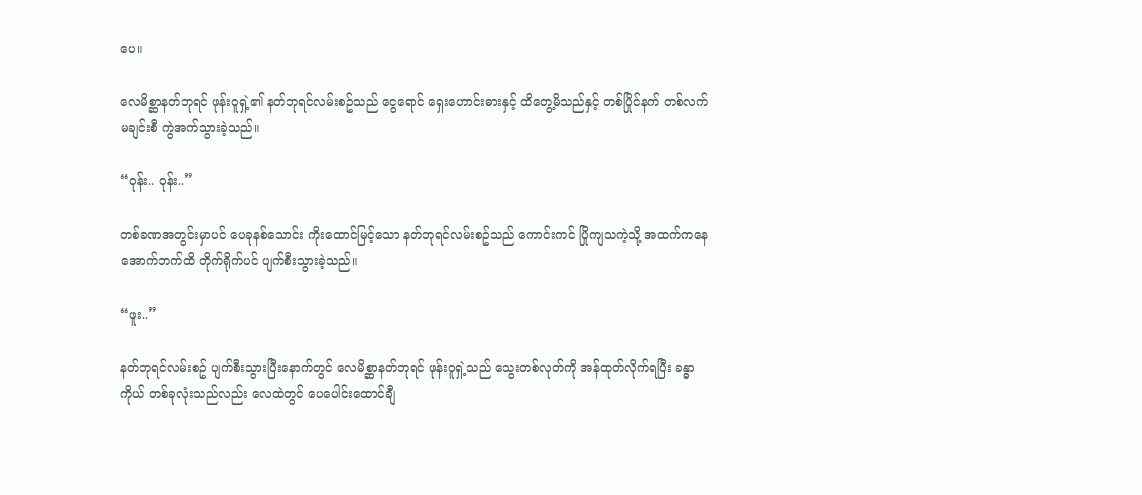ပေ။

လေမိစ္ဆာနတ်ဘုရင် ဖုန်းဝူရှဲ့၏ နတ်ဘုရင်လမ်းစဥ်သည် ငွေရောင် ရှေးဟောင်းဓားနှင့် ထိတွေ့မိသည်နှင့် တစ်ပြိုင်နက် တစ်လက်မချင်းစီ ကွဲအက်သွားခဲ့သည်။

“ဝုန်း.. ဝုန်း..”

တစ်ခဏအတွင်းမှာပင် ပေခုနစ်သောင်း ကိုးထောင်မြင့်သော နတ်ဘုရင်လမ်းစဥ်သည် ကောင်းကင် ပြိုကျသကဲ့သို့ အထက်ကနေ အောက်ဘက်ထိ တိုက်ရိုက်ပင် ပျက်စီးသွားခဲ့သည်။

“ဖူး..”

နတ်ဘုရင်လမ်းစဥ် ပျက်စီးသွားပြီးနောက်တွင် လေမိစ္ဆာနတ်ဘုရင် ဖုန်းဝူရှဲ့သည် သွေးတစ်လုတ်ကို အန်ထုတ်လိုက်ရပြီး ခန္ဓာကိုယ် တစ်ခုလုံးသည်လည်း လေထဲတွင် ပေပေါင်းထောင်ချီ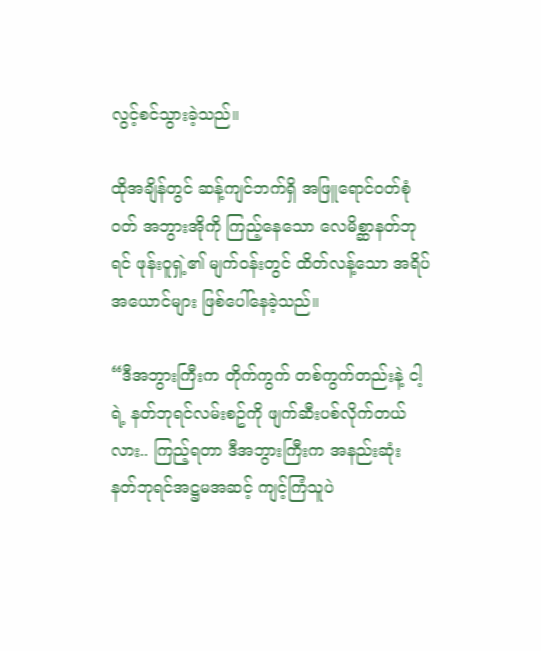လွင့်စင်သွားခဲ့သည်။

ထိုအချိန်တွင် ဆန့်ကျင်ဘက်ရှိ အဖြူရောင်ဝတ်စုံဝတ် အဘွားအိုကို ကြည့်နေသော လေမိစ္ဆာနတ်ဘုရင် ဖုန်းဝူရှဲ့၏ မျက်ဝန်းတွင် ထိတ်လန့်သော အရိပ်အယောင်များ ဖြစ်ပေါ်နေခဲ့သည်။

“ဒီအဘွားကြီးက တိုက်ကွက် တစ်ကွက်တည်းနဲ့ ငါ့ရဲ့ နတ်ဘုရင်လမ်းစဥ်ကို ဖျက်ဆီးပစ်လိုက်တယ်လား.. ကြည့်ရတာ ဒီအဘွားကြီးက အနည်းဆုံး နတ်ဘုရင်အဋ္ဌမအဆင့် ကျင့်ကြံသူပဲ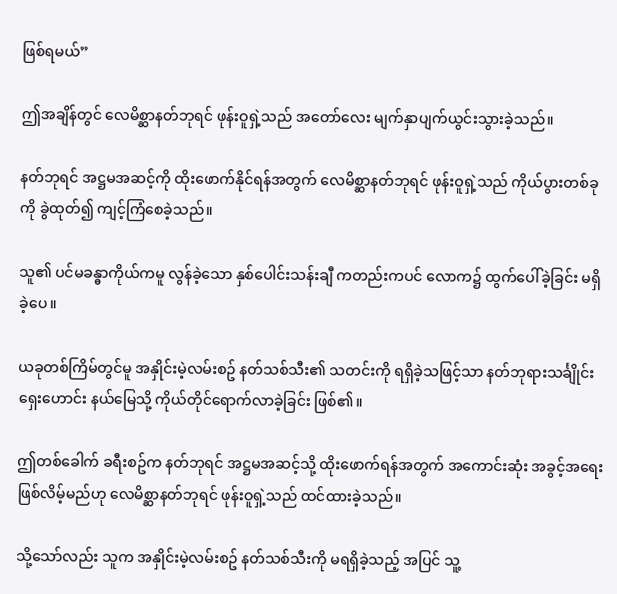ဖြစ်ရမယ်”

ဤအချိန်တွင် လေမိစ္ဆာနတ်ဘုရင် ဖုန်းဝူရှဲ့သည် အတော်လေး မျက်နှာပျက်ယွင်းသွားခဲ့သည်။

နတ်ဘုရင် အဋ္ဌမအဆင့်ကို ထိုးဖောက်နိုင်ရန်အတွက် လေမိစ္ဆာနတ်ဘုရင် ဖုန်းဝူရှဲ့သည် ကိုယ်ပွားတစ်ခုကို ခွဲထုတ်၍ ကျင့်ကြံစေခဲ့သည်။

သူ၏ ပင်မခန္ဓာကိုယ်ကမူ လွန်ခဲ့သော နှစ်ပေါင်းသန်းချီ ကတည်းကပင် လောက၌ ထွက်ပေါ်ခဲ့ခြင်း မရှိခဲ့ပေ။

ယခုတစ်ကြိမ်တွင်မူ အနှိုင်းမဲ့လမ်းစဥ် နတ်သစ်သီး၏ သတင်းကို ရရှိခဲ့သဖြင့်သာ နတ်ဘုရားသင်္ချိုင်း ရှေးဟောင်း နယ်မြေသို့ ကိုယ်တိုင်ရောက်လာခဲ့ခြင်း ဖြစ်၏။

ဤတစ်ခေါက် ခရီးစဥ်က နတ်ဘုရင် အဋ္ဌမအဆင့်သို့ ထိုးဖောက်ရန်အတွက် အကောင်းဆုံး အခွင့်အရေး ဖြစ်လိမ့်မည်ဟု လေမိစ္ဆာနတ်ဘုရင် ဖုန်းဝူရှဲ့သည် ထင်ထားခဲ့သည်။

သို့သော်လည်း သူက အနှိုင်းမဲ့လမ်းစဥ် နတ်သစ်သီးကို မရရှိခဲ့သည့် အပြင် သူ့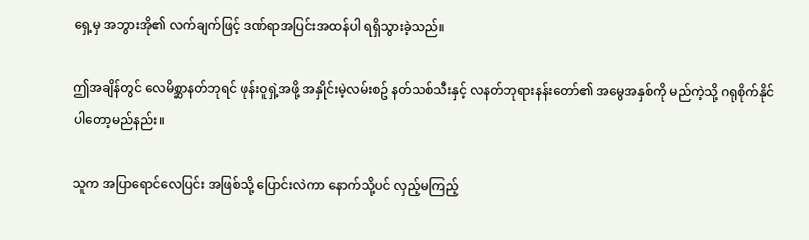ရှေ့မှ အဘွားအို၏ လက်ချက်ဖြင့် ဒဏ်ရာအပြင်းအထန်ပါ ရရှိသွားခဲ့သည်။

ဤအချိန်တွင် လေမိစ္ဆာနတ်ဘုရင် ဖုန်းဝူရှဲ့အဖို့ အနှိုင်းမဲ့လမ်းစဥ် နတ်သစ်သီးနှင့် လနတ်ဘုရားနန်းတော်၏ အမွေအနှစ်ကို မည်ကဲ့သို့ ဂရုစိုက်နိုင်ပါတော့မည်နည်း။

သူက အပြာရောင်လေပြင်း အဖြစ်သို့ ပြောင်းလဲကာ နောက်သို့ပင် လှည့်မကြည့်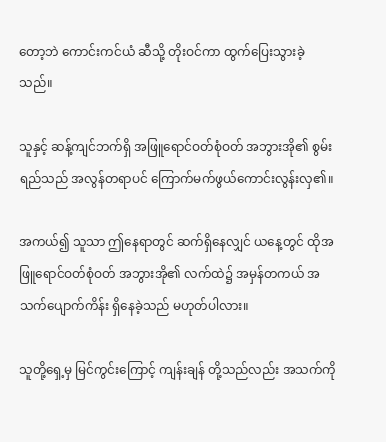တော့ဘဲ ကောင်းကင်ယံ ဆီသို့ တိုးဝင်ကာ ထွက်ပြေးသွားခဲ့သည်။

သူနှင့် ဆန့်ကျင်ဘက်ရှိ အဖြူရောင်ဝတ်စုံဝတ် အဘွားအို၏ စွမ်းရည်သည် အလွန်တရာပင် ကြောက်မက်ဖွယ်ကောင်းလွန်းလှ၏။

အကယ်၍ သူသာ ဤနေရာတွင် ဆက်ရှိနေလျှင် ယနေ့တွင် ထိုအဖြူရောင်ဝတ်စုံဝတ် အဘွားအို၏ လက်ထဲ၌ အမှန်တကယ် အသက်ပျောက်ကိန်း ရှိနေခဲ့သည် မဟုတ်ပါလား။

သူတို့ရှေ့မှ မြင်ကွင်းကြောင့် ကျန်းချန် တို့သည်လည်း အသက်ကို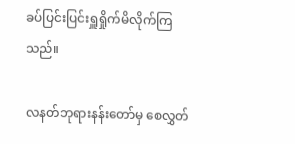ခပ်ပြင်းပြင်းရှူရှိုက်မိလိုက်ကြသည်။

လနတ်ဘုရားနန်းတော်မှ စေလွှတ်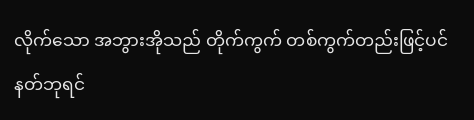လိုက်သော အဘွားအိုသည် တိုက်ကွက် တစ်ကွက်တည်းဖြင့်ပင် နတ်ဘုရင်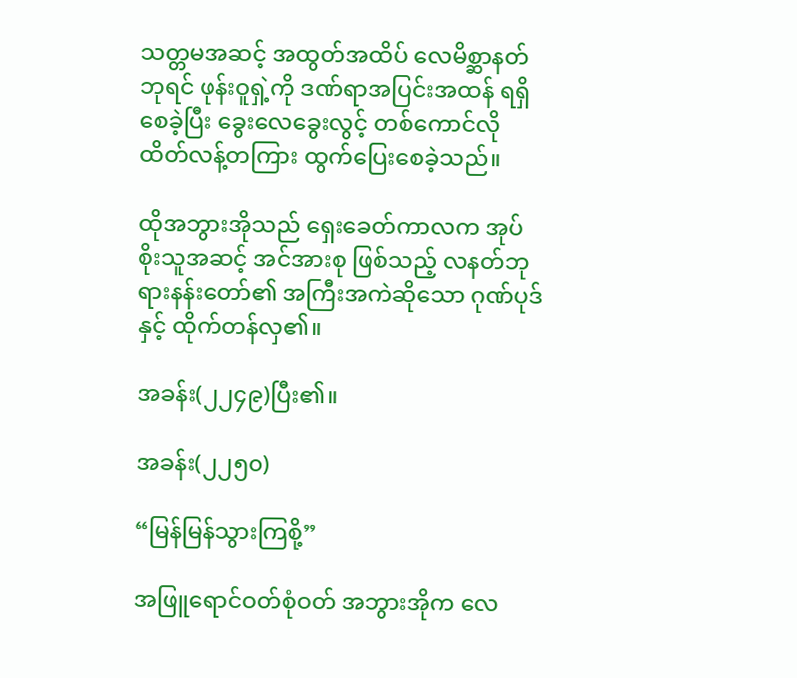သတ္တမအဆင့် အထွတ်အထိပ် လေမိစ္ဆာနတ်ဘုရင် ဖုန်းဝူရှဲ့ကို ဒဏ်ရာအပြင်းအထန် ရရှိစေခဲ့ပြီး ခွေးလေခွေးလွင့် တစ်ကောင်လို ထိတ်လန့်တကြား ထွက်ပြေးစေခဲ့သည်။

ထိုအဘွားအိုသည် ရှေးခေတ်ကာလက အုပ်စိုးသူအဆင့် အင်အားစု ဖြစ်သည့် လနတ်ဘုရားနန်းတော်၏ အကြီးအကဲဆိုသော ဂုဏ်ပုဒ်နှင့် ထိုက်တန်လှ၏။

အခန်း(၂၂၄၉)ပြီး၏။

အခန်း(၂၂၅၀)

“မြန်မြန်သွားကြစို့”

အဖြူ‌ရောင်ဝတ်စုံဝတ် အဘွားအိုက လေ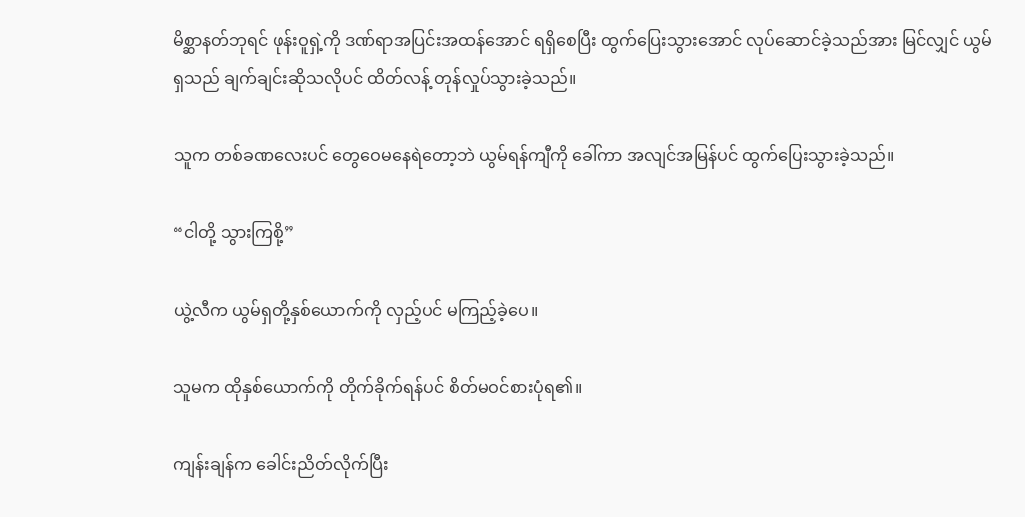မိစ္ဆာနတ်ဘုရင် ဖုန်းဝူရှဲ့ကို ဒဏ်ရာအပြင်းအထန်အောင် ရရှိစေပြီး ထွက်ပြေးသွားအောင် လုပ်ဆောင်ခဲ့သည်အား မြင်လျှင် ယွမ်ရှသည် ချက်ချင်းဆိုသလိုပင် ထိတ်လန့် တုန်လှုပ်သွားခဲ့သည်။

သူက တစ်ခဏလေးပင် တွေဝေမနေရဲတော့ဘဲ ယွမ်ရန်ကျီကို ခေါ်ကာ အလျင်အမြန်ပင် ထွက်ပြေးသွားခဲ့သည်။

“ငါတို့ သွားကြစို့”

ယွဲ့လီက ယွမ်ရှတို့နှစ်ယောက်ကို လှည့်ပင် မကြည့်ခဲ့ပေ။

သူမက ထိုနှစ်ယောက်ကို တိုက်ခိုက်ရန်ပင် စိတ်မဝင်စားပုံရ၏။

ကျန်းချန်က ခေါင်းညိတ်လိုက်ပြီး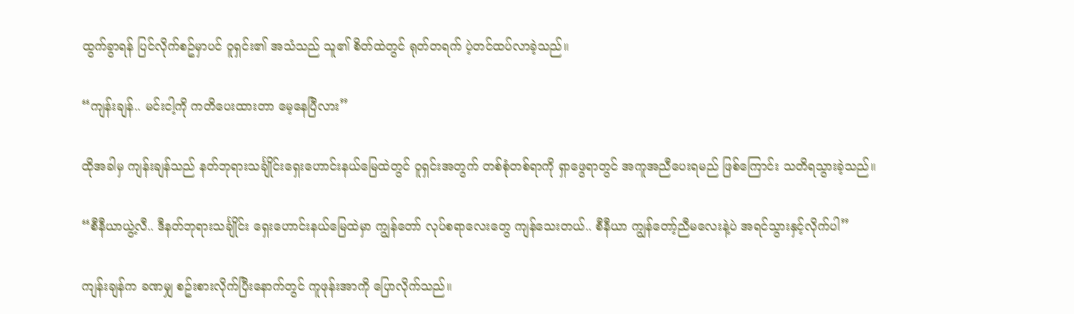ထွက်ခွာရန် ပြင်လိုက်စဥ်မှာပင် ဝူရှင်း၏ အသံသည် သူ၏ စိတ်ထဲတွင် ရုတ်တရက် ပဲ့တင်ထပ်လာခဲ့သည်။

“ကျန်းချန်.. မင်းငါ့ကို ကတိပေးထားတာ မေ့နေပြီလား”

ထိုအခါမှ ကျန်းချန်သည် နတ်ဘုရားသင်္ချိုင်းရှေးဟောင်းနယ်မြေထဲတွင် ဝူရှင်းအတွက် တစ်စုံတစ်ရာကို ရှာဖွေရာတွင် အကူအညီပေးရမည် ဖြစ်ကြောင်း သတိရသွားခဲ့သည်။

“စီနီယာယွဲ့လီ.. ဒီနတ်ဘုရားသင်္ချိုင်း ရှေးဟောင်းနယ်မြေထဲမှာ ကျွန်တော် လုပ်စရာလေးတွေ ကျန်သေးတယ်.. စီနီယာ ကျွန်တော့်ညီမလေးနဲ့ပဲ အရင်သွားနှင့်လိုက်ပါ”

ကျန်းချန်က ခဏမျှ စဥ်းစားလိုက်ပြီးနောက်တွင် ကူဖုန်းအာကို ပြောလိုက်သည်။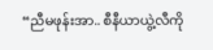“ညီမဖုန်းအာ.. စီနီယာယွဲ့လီကို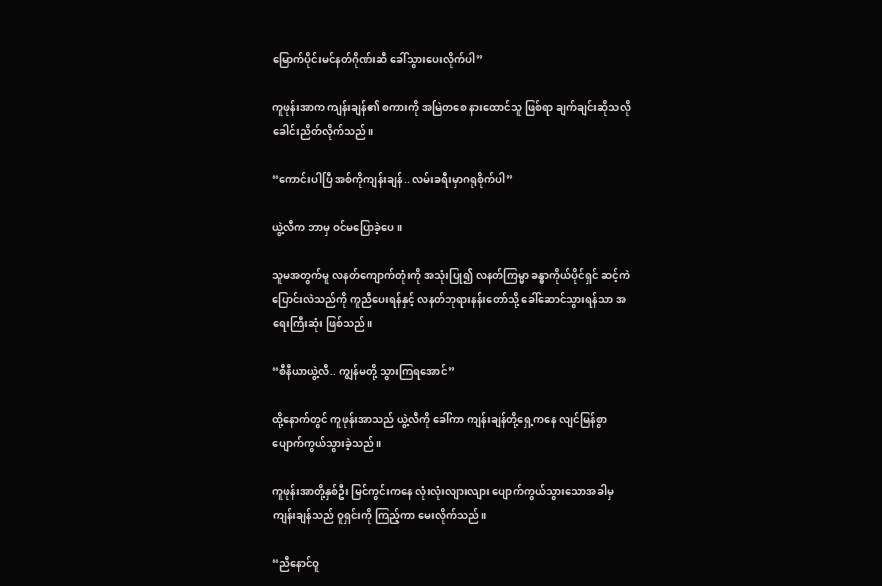မြောက်ပိုင်းမင်နတ်ဂိုဏ်းဆီ ခေါ်သွားပေးလိုက်ပါ”

ကူဖုန်းအာက ကျန်းချန်၏ စကားကို အမြဲတစေ နားထောင်သူ ဖြစ်ရာ ချက်ချင်းဆိုသလို ခေါင်းညိတ်လိုက်သည်။

“ကောင်းပါပြီ အစ်ကိုကျန်းချန်.. လမ်းခရီးမှာဂရုစိုက်ပါ”

ယွဲ့လီက ဘာမှ ဝင်မပြောခဲ့ပေ။

သူမအတွက်မူ လနတ်ကျောက်တုံးကို အသုံးပြု၍ လနတ်ကြမ္မာ ခန္ဓာကိုယ်ပိုင်ရှင် ဆင့်ကဲပြောင်းလဲသည်ကို ကူညီပေးရန်နှင့် လနတ်ဘုရားနန်းတော်သို့ ခေါ်ဆောင်သွားရန်သာ အရေးကြီးဆုံး ဖြစ်သည်။

“စီနီယာယွဲ့လီ.. ကျွန်မတို့ သွားကြရအောင်”

ထို့နောက်တွင် ကူဖုန်းအာသည် ယွဲ့လီကို ခေါ်ကာ ကျန်းချန်တို့ရှေ့ကနေ လျင်မြန်စွာ ပျောက်ကွယ်သွားခဲ့သည်။

ကူဖုန်းအာတို့နှစ်ဦး မြင်ကွင်းကနေ လုံးလုံးလျားလျား ပျောက်ကွယ်သွားသောအခါမှ ကျန်းချန်သည် ဝူရှင်းကို ကြည့်ကာ မေးလိုက်သည်။

“ညီနောင်ဝူ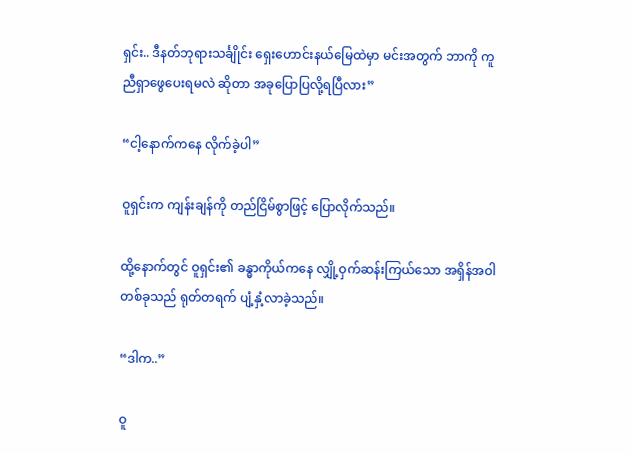ရှင်း.. ဒီနတ်ဘုရားသင်္ချိုင်း ရှေးဟောင်းနယ်မြေထဲမှာ မင်းအတွက် ဘာကို ကူညီရှာဖွေပေးရမလဲ ဆိုတာ အခုပြောပြလို့ရပြီလား”

“ငါ့နောက်ကနေ လိုက်ခဲ့ပါ”

ဝူရှင်းက ကျန်းချန်ကို တည်ငြိမ်စွာဖြင့် ပြောလိုက်သည်။

ထို့နောက်တွင် ဝူရှင်း၏ ခန္ဓာကိုယ်ကနေ လျှို့ဝှက်ဆန်းကြယ်သော အရှိန်အဝါတစ်ခုသည် ရုတ်တရက် ပျံ့နှံ့လာခဲ့သည်။

“ဒါက..”

ဝူ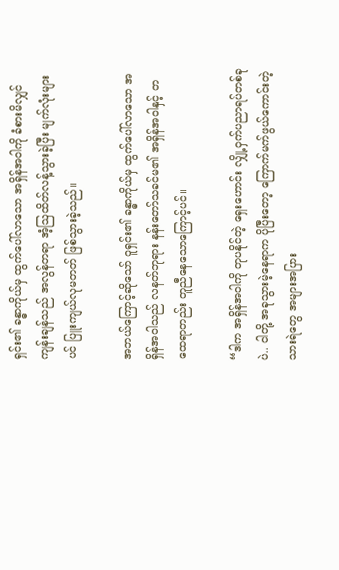ရှင်း၏ ခန္ဓာကိုယ်မှ ထွက်ပေါ်လာသော အရှိန်အဝါကို ခံစားမိလျှင် ကျန်းချန်သည် အလွန်တရာ အံ့ဩထိတ်လန့်သွားခဲ့ပြီး မျက်လုံးများပင် ပြူးကျယ်လုမတတ် ဖြစ်သွားခဲ့သည်။

အဘယ်ကြောင့်ဆိုသော် ဝူရှင်း၏ ခန္ဓာကိုယ်မှ ထွက်ပေါ်လာသော အရှိန်အဝါသည် လနတ်ဘုရား နန်းတော်သခင်မ၏ အရှိန်အဝါနှင့် တထေရာတည်း တူညီနေသောကြောင့်ပင်။

“ဒါက အရှိန်အဝါကို တုပနိုင်တဲ့ ရှေးဟောင်း လျှို့ဝှက်ပညာရပ်တစ်ခုပဲ.. ငါတို့ အခုသွားမဲ့နေရာက ပိုပြီးတော့ ကြောက်မက်ဖွယ်ကောင်းတဲ့ သားရဲတွေ အများအပြား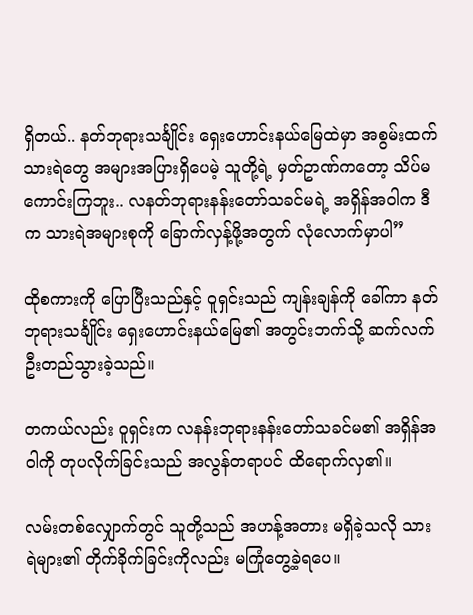ရှိတယ်.. နတ်ဘုရားသင်္ချိုင်း ရှေးဟောင်းနယ်မြေထဲမှာ အစွမ်းထက် သားရဲတွေ အများအပြားရှိပေမဲ့ သူတို့ရဲ့ မှတ်ဥာဏ်ကတော့ သိပ်မကောင်းကြဘူး.. လနတ်ဘုရားနန်းတော်သခင်မရဲ့ အရှိန်အဝါက ဒီက သားရဲအများစုကို ခြောက်လှန့်ဖို့အတွက် လုံလောက်မှာပါ”

ထိုစကားကို ပြောပြီးသည်နှင့် ဝူရှင်းသည် ကျန်းချန်ကို ခေါ်ကာ နတ်ဘုရားသင်္ချိုင်း ရှေးဟောင်းနယ်မြေ၏ အတွင်းဘက်သို့ ဆက်လက် ဦးတည်သွားခဲ့သည်။

တကယ်လည်း ဝူရှင်းက လနန်းဘုရားနန်း‌တော်သခင်မ၏ အရှိန်အဝါကို တုပလိုက်ခြင်းသည် အလွန်တရာပင် ထိရောက်လှ၏။

လမ်းတစ်လျှောက်တွင် သူတို့သည် အဟန့်အတား မရှိခဲ့သလို သားရဲများ၏ တိုက်ခိုက်ခြင်းကိုလည်း မကြုံတွေ့ခဲ့ရပေ။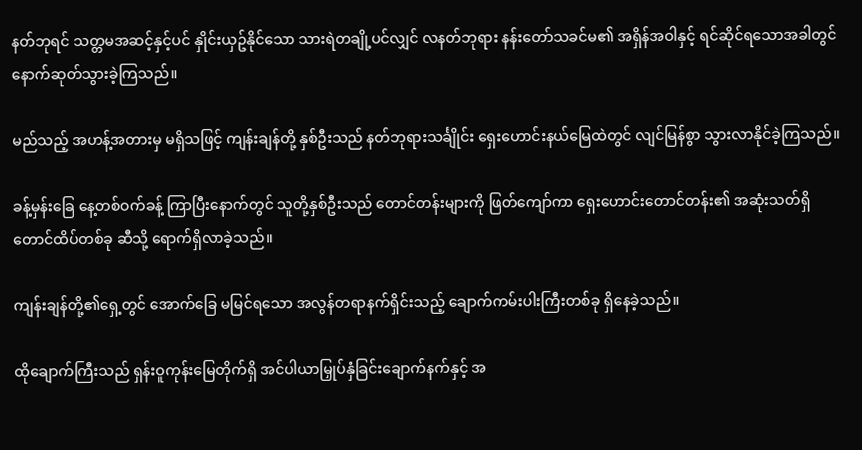နတ်ဘုရင် သတ္တမအဆင့်နှင့်ပင် နှိုင်းယှဥ်နိုင်သော သားရဲတချို့ပင်လျှင် လနတ်ဘုရား နန်းတော်သခင်မ၏ အရှိန်အဝါနှင့် ရင်ဆိုင်ရသောအခါတွင် နောက်ဆုတ်သွားခဲ့ကြသည်။

မည်သည့် အဟန့်အတားမှ မရှိသဖြင့် ကျန်းချန်တို့ နှစ်ဦးသည် နတ်ဘုရားသင်္ချိုင်း ရှေးဟောင်းနယ်မြေထဲတွင် လျင်မြန်စွာ သွားလာနိုင်ခဲ့ကြသည်။

ခန့်မှန်းခြေ နေ့တစ်ဝက်ခန့် ကြာပြီးနောက်တွင် သူတို့နှစ်ဦးသည် တောင်တန်းများကို ဖြတ်ကျော်ကာ ရှေးဟောင်းတောင်တန်း၏ အဆုံးသတ်ရှိ တောင်ထိပ်တစ်ခု ဆီသို့ ရောက်ရှိလာခဲ့သည်။

ကျန်းချန်တို့၏ရှေ့တွင် အောက်ခြေ မမြင်ရသော အလွန်တရာနက်ရှိင်းသည့် ချောက်ကမ်းပါးကြီးတစ်ခု ရှိနေခဲ့သည်။

ထိုချောက်ကြီးသည် ရှန်းဝူကုန်းမြေတိုက်ရှိ အင်ပါယာမြှုပ်နှံခြင်းချောက်နက်နှင့် အ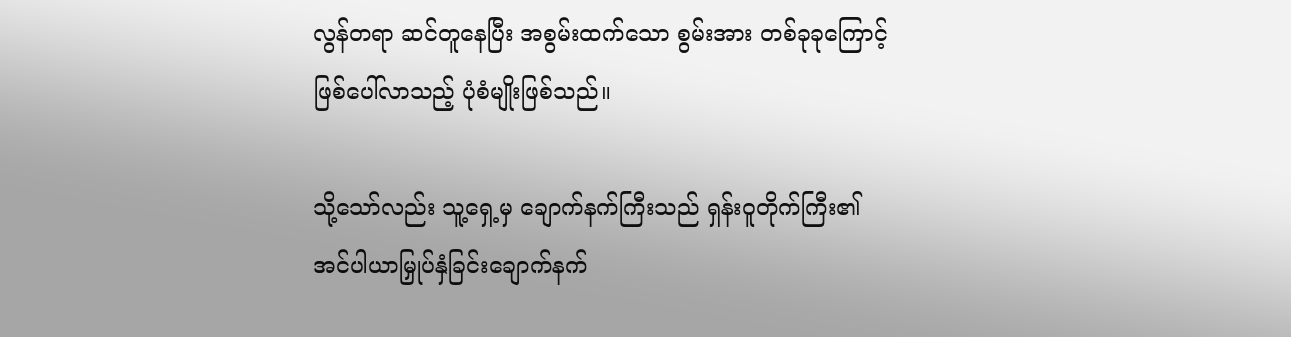လွန်တရာ ဆင်တူနေပြီး အစွမ်းထက်သော စွမ်းအား တစ်ခုခုကြောင့် ဖြစ်ပေါ်လာသည့် ပုံစံမျိုးဖြစ်သည်။

သို့သော်လည်း သူ့ရှေ့မှ ချောက်နက်ကြီးသည် ရှန်းဝူတိုက်ကြီး၏ အင်ပါယာမြှုပ်နှံခြင်းချောက်နက်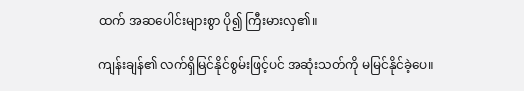ထက် အဆပေါင်းများစွာ ပို၍ ကြီးမားလှ၏။

ကျန်းချန်၏ လက်ရှိမြင်နိုင်စွမ်းဖြင့်ပင် အဆုံးသတ်ကို မမြင်နိုင်ခဲ့ပေ။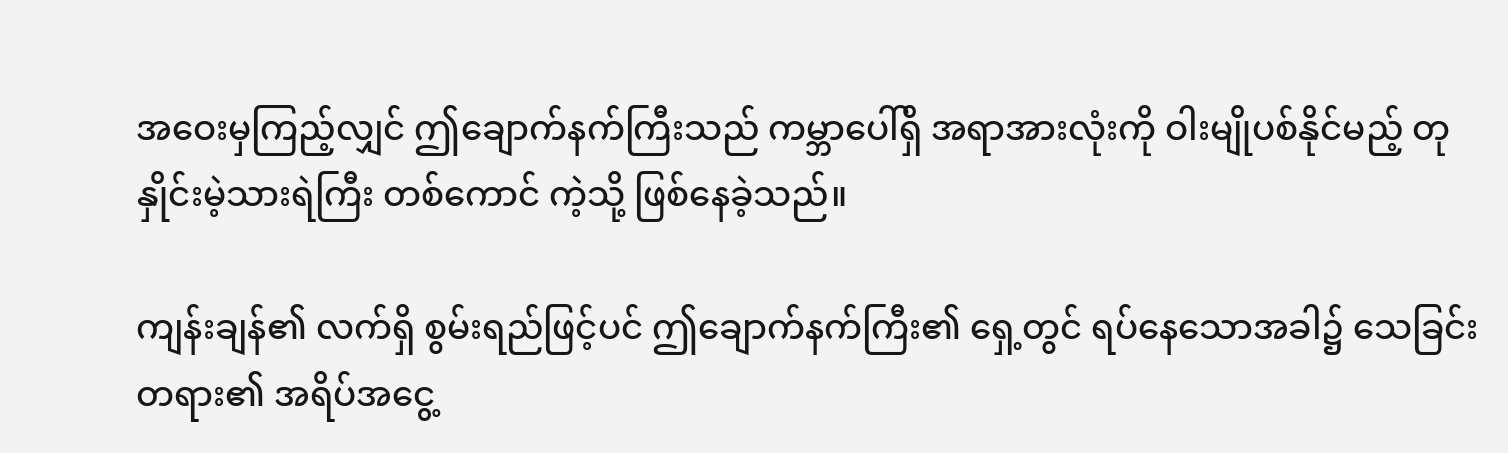အဝေးမှကြည့်လျှင် ဤချောက်နက်ကြီးသည် ကမ္ဘာပေါ်ရှိ အရာအားလုံးကို ဝါးမျိုပစ်နိုင်မည့် တုနှိုင်းမဲ့သားရဲကြီး တစ်ကောင် ကဲ့သို့ ဖြစ်နေခဲ့သည်။

ကျန်းချန်၏ လက်ရှိ စွမ်းရည်ဖြင့်ပင် ဤချောက်နက်ကြီး၏‌ ရှေ့တွင် ရပ်နေသောအခါ၌ သေခြင်းတရား၏ အရိပ်အငွေ့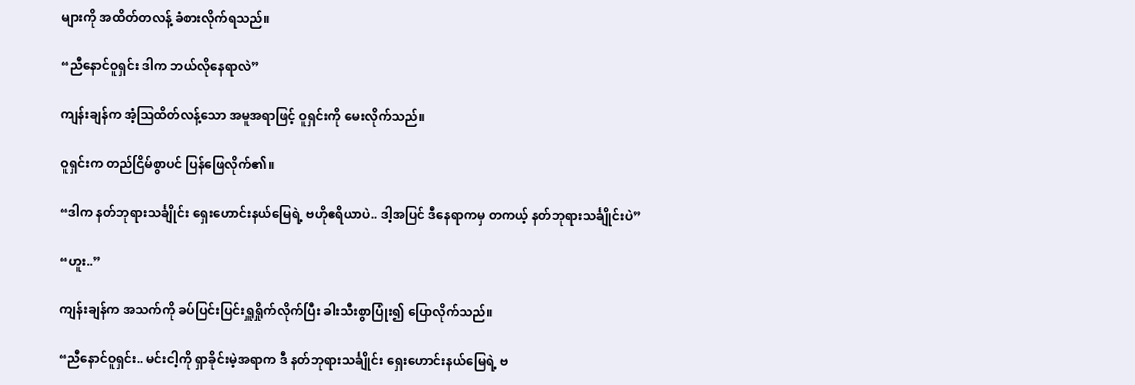များကို အထိတ်တလန့် ခံစားလိုက်ရသည်။

“ညီနောင်ဝူရှင်း ဒါက ဘယ်လိုနေရာလဲ”

ကျန်းချန်က အံ့ဩထိတ်လန့်သော အမူအရာဖြင့် ဝူရှင်းကို မေးလိုက်သည်။

ဝူရှင်းက တည်ငြိမ်စွာပင် ပြန်ဖြေလိုက်၏။

“ဒါက နတ်ဘုရားသင်္ချိုင်း ရှေးဟောင်းနယ်မြေရဲ့ ဗဟိုဧရိယာပဲ.. ဒါ့အပြင် ဒီနေရာကမှ တကယ့် နတ်ဘုရားသင်္ချိုင်းပဲ”

“ဟူး..”

ကျန်းချန်က အသက်ကို ခပ်ပြင်းပြင်းရှူရှိုက်လိုက်ပြီး ခါးသီးစွာပြုံး၍ ပြောလိုက်သည်။

“ညီနောင်ဝူရှင်း.. မင်းငါ့ကို ရှာခိုင်းမဲ့အရာက ဒီ နတ်ဘုရားသင်္ချိုင်း ရှေးဟောင်းနယ်မြေရဲ့ ဗ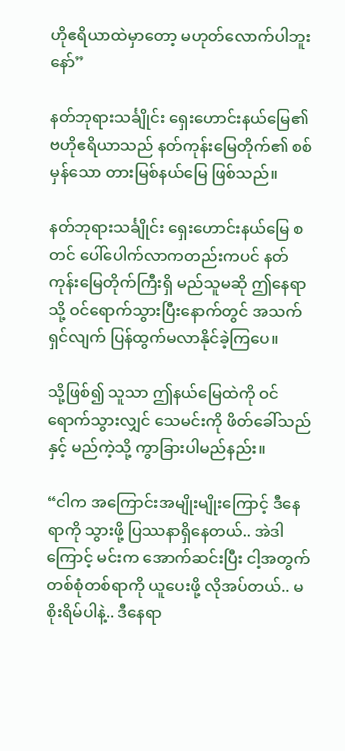ဟိုဧရိယာထဲမှာတော့ မဟုတ်လောက်ပါဘူးနော်”

နတ်ဘုရားသင်္ချိုင်း ရှေးဟောင်းနယ်မြေ၏ ဗဟိုဧရိယာသည် နတ်ကုန်းမြေတိုက်၏ စစ်မှန်သော တားမြစ်နယ်မြေ ဖြစ်သည်။

နတ်ဘုရားသင်္ချိုင်း ရှေးဟောင်းနယ်မြေ စတင် ပေါ်ပေါက်လာကတည်းကပင် နတ်ကုန်းမြေတိုက်ကြီးရှိ မည်သူမဆို ဤနေရာသို့ ဝင်ရောက်သွားပြီးနောက်တွင် အသက်ရှင်လျက် ပြန်ထွက်မလာနိုင်ခဲ့ကြပေ။

သို့ဖြစ်၍ သူသာ ဤနယ်မြေထဲကို ဝင်ရောက်သွားလျှင် သေမင်းကို ဖိတ်ခေါ်သည်နှင့် မည်ကဲ့သို့ ကွာခြားပါမည်နည်း။

“ငါက အကြောင်းအမျိုးမျိုးကြောင့် ဒီနေရာကို သွားဖို့ ပြဿနာရှိနေတယ်.. အဲဒါကြောင့် မင်းက အောက်ဆင်းပြီး ငါ့အတွက် တစ်စုံတစ်ရာကို ယူပေးဖို့ လိုအပ်တယ်.. မစိုးရိမ်ပါနဲ့.. ဒီနေရာ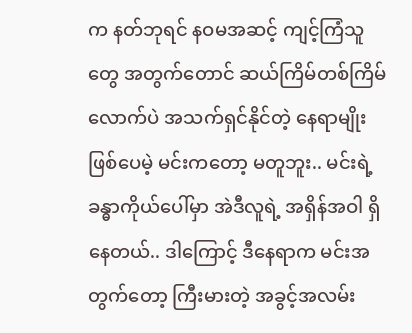က နတ်ဘုရင် နဝမအဆင့် ကျင့်ကြံသူတွေ အတွက်တောင် ဆယ်ကြိမ်တစ်ကြိမ်လောက်ပဲ အသက်ရှင်နိုင်တဲ့ နေရာမျိုး ဖြစ်ပေမဲ့ မင်းကတော့ မတူဘူး.. မင်းရဲ့ ခန္ဓာကိုယ်ပေါ်မှာ အဲဒီလူရဲ့ အရှိန်အဝါ ရှိနေတယ်.. ဒါကြောင့် ဒီနေရာက မင်းအတွက်တော့ ကြီးမားတဲ့ အခွင့်အလမ်း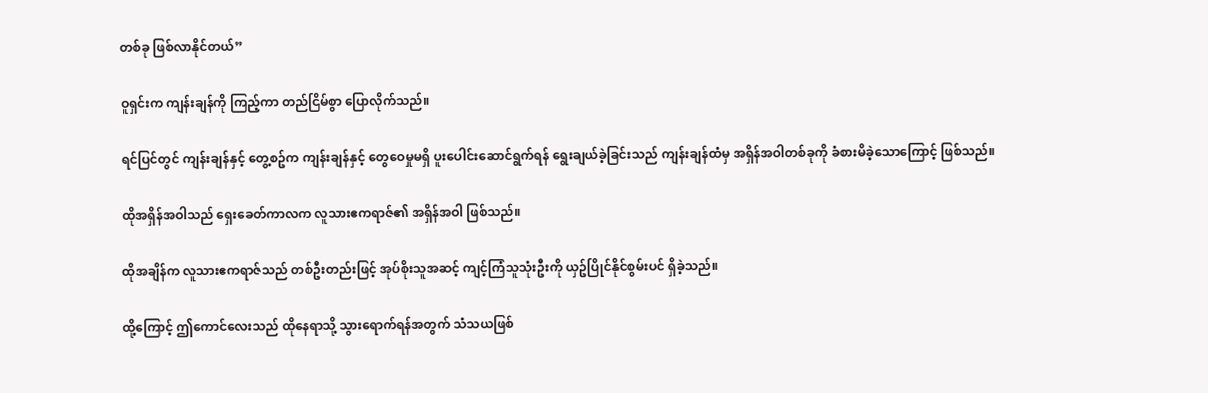တစ်ခု ဖြစ်လာနိုင်တယ်”

ဝူရှင်းက ကျန်းချန်ကို ကြည့်ကာ တည်ငြိမ်စွာ ပြောလိုက်သည်။

ရင်ပြင်တွင် ကျန်းချန်နှင့် တွေ့စဥ်က ကျန်းချန်နှင့် တွေဝေမှုမရှိ ပူးပေါင်းဆောင်ရွက်ရန် ရွေးချယ်ခဲ့ခြင်းသည် ကျန်းချန်ထံမှ အရှိန်အဝါတစ်ခုကို ခံစားမိခဲ့သောကြောင့် ဖြစ်သည်။

ထိုအရှိန်အဝါသည် ရှေးခေတ်ကာလက လူသားဧကရာဇ်၏ အရှိန်အဝါ ဖြစ်သည်။

ထိုအချိန်က လူသားဧကရာဇ်သည် တစ်ဦးတည်းဖြင့် အုပ်စိုးသူအဆင့် ကျင့်ကြံသူသုံးဦးကို ယှဥ်ပြိုင်နိုင်စွမ်းပင် ရှိခဲ့သည်။

ထို့ကြောင့် ဤကောင်လေးသည် ထိုနေရာသို့ သွားရောက်ရန်အတွက် သံသယဖြစ်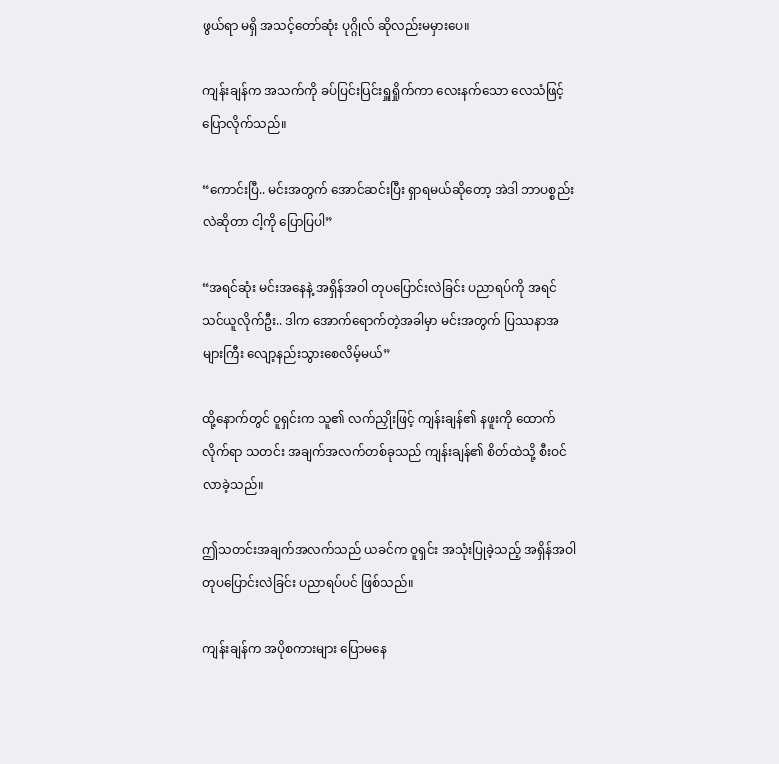ဖွယ်ရာ မရှိ အသင့်တော်ဆုံး ပုဂ္ဂိုလ် ဆိုလည်းမမှားပေ။

ကျန်းချန်က အသက်ကို ခပ်ပြင်းပြင်းရှူရှိုက်ကာ လေးနက်သော လေသံဖြင့် ပြောလိုက်သည်။

“ကောင်းပြီ.. မင်းအတွက် အောင်ဆင်းပြီး ရှာရမယ်ဆိုတော့ အဲဒါ ဘာပစ္စည်းလဲဆိုတာ ငါ့ကို ပြောပြပါ”

“အရင်ဆုံး မင်းအနေနဲ့ အရှိန်အဝါ တုပပြောင်းလဲခြင်း ပညာရပ်ကို အရင်သင်ယူလိုက်ဦး.. ဒါက အောက်ရောက်တဲ့အခါမှာ မင်းအတွက် ပြဿနာအများကြီး လျော့နည်းသွားစေလိမ့်မယ်”

ထို့နောက်တွင် ဝူရှင်းက သူ၏ လက်ညှိုးဖြင့် ကျန်းချန်၏ နဖူးကို ထောက်လိုက်ရာ သတင်း အချက်အလက်တစ်ခုသည် ကျန်းချန်၏ စိတ်ထဲသို့ စီးဝင်လာခဲ့သည်။

ဤသတင်းအချက်အလက်သည် ယခင်က ဝူရှင်း အသုံးပြုခဲ့သည့် အရှိန်အဝါ တုပပြောင်းလဲခြင်း ပညာရပ်ပင် ဖြစ်သည်။

ကျန်းချန်က အပိုစကားများ ပြောမနေ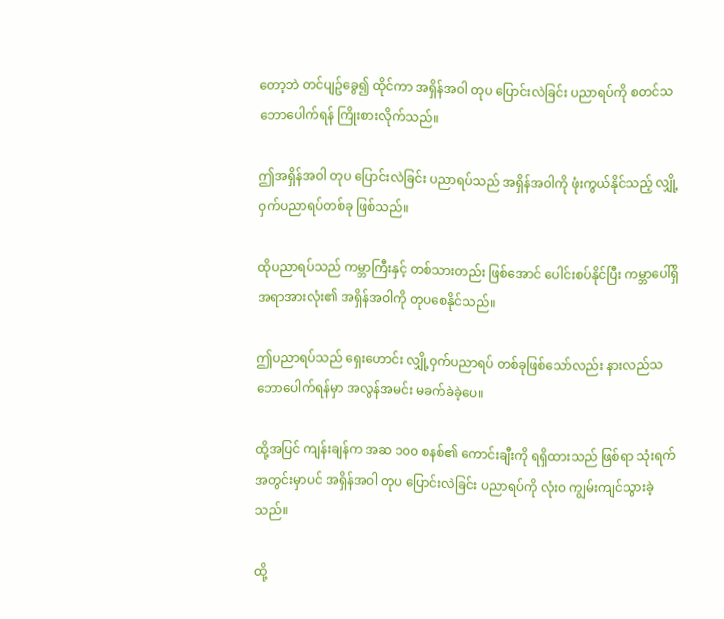တော့ဘဲ တင်ပျဥ်ခွေ၍ ထိုင်ကာ အရှိန်အဝါ တုပ ပြောင်းလဲခြင်း ပညာရပ်ကို စတင်သဘောပေါက်ရန် ကြိုးစားလိုက်သည်။

ဤအရှိန်အဝါ တုပ ပြောင်းလဲခြင်း ပညာရပ်သည် အရှိန်အဝါကို ဖုံးကွယ်နိုင်သည့် လျှို့ဝှက်ပညာရပ်တစ်ခု ဖြစ်သည်။

ထိုပညာရပ်သည် ကမ္ဘာကြီးနှင့် တစ်သားတည်း ဖြစ်‌အောင် ပေါင်းစပ်နိုင်ပြီး ကမ္ဘာပေါ်ရှိ အရာအားလုံး၏ အရှိန်အဝါကို တုပစေနိုင်သည်။

ဤပညာရပ်သည် ရှေးဟောင်း လျှို့ဝှက်ပညာရပ် တစ်ခုဖြစ်သော်လည်း နားလည်သဘောပေါက်ရန်မှာ အလွန်အမင်း မခက်ခဲခဲ့ပေ။

ထို့အပြင် ကျန်းချန်က အဆ ၁၀၀ စနစ်၏ ကောင်းချီးကို ရရှိထားသည် ဖြစ်ရာ သုံးရက်အတွင်းမှာပင် အရှိန်အဝါ တုပ ပြောင်းလဲခြင်း ပညာရပ်ကို လုံးဝ ကျွမ်းကျင်သွားခဲ့သည်။

ထို့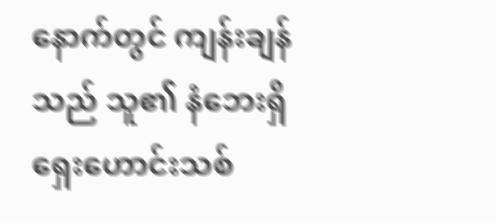နောက်တွင် ကျန်းချန်သည် သူ၏ နံဘေးရှိ ရှေးဟောင်းသစ်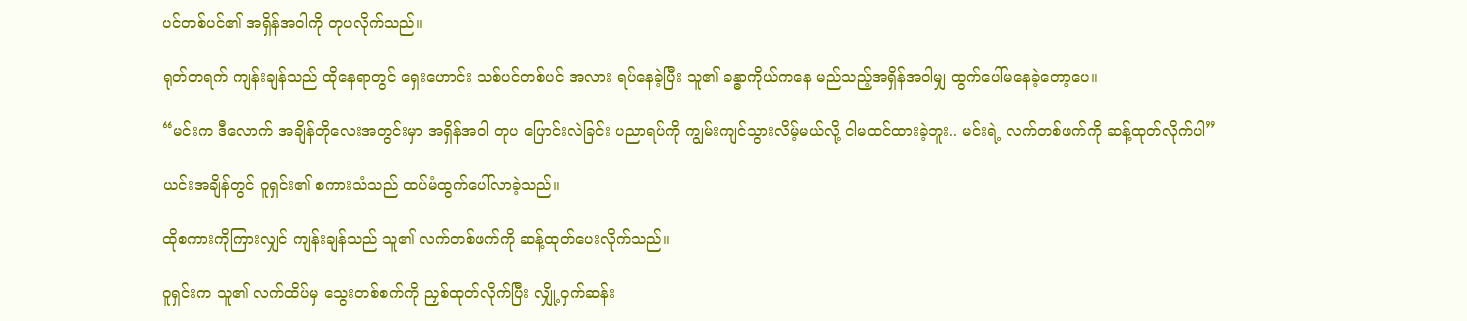ပင်တစ်ပင်၏ အရှိန်အဝါကို တုပလိုက်သည်။

ရုတ်တရက် ကျန်းချန်သည် ထိုနေရာတွင် ရှေးဟောင်း သစ်ပင်တစ်ပင် အလား ရပ်နေခဲ့ပြီး သူ၏ ခန္ဓာကိုယ်ကနေ မည်သည့်အရှိန်အဝါမျှ ထွက်ပေါ်မနေခဲ့တော့ပေ။

“မင်းက ဒီလောက် အချိန်တိုလေးအတွင်းမှာ အရှိန်အဝါ တုပ ပြောင်းလဲခြင်း ပညာရပ်ကို ကျွမ်းကျင်သွားလိမ့်မယ်လို့ ငါမထင်ထားခဲ့ဘူး.. မင်းရဲ့ လက်တစ်ဖက်ကို ဆန့်ထုတ်လိုက်ပါ”

ယင်းအချိန်တွင် ဝူရှင်း၏ စကားသံသည် ထပ်မံထွက်ပေါ်လာခဲ့သည်။

ထိုစကားကိုကြားလျှင် ကျန်းချန်သည် သူ၏ လက်တစ်ဖက်ကို ဆန့်ထုတ်ပေးလိုက်သည်။

ဝူရှင်းက သူ၏ လက်ထိပ်မှ သွေးတစ်စက်ကို ညှစ်ထုတ်လိုက်ပြီး လျှို့ဝှက်ဆန်း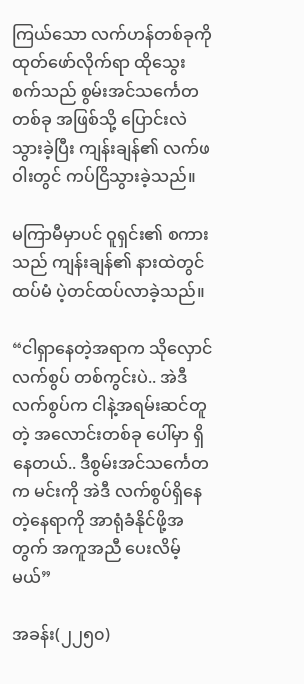ကြယ်သော လက်ဟန်တစ်ခုကို ထုတ်ဖော်လိုက်ရာ ထိုသွေးစက်သည် စွမ်းအင်သင်္ကေတတစ်ခု အဖြစ်သို့ ပြောင်းလဲသွားခဲ့ပြီး ကျန်းချန်၏ လက်ဖဝါးတွင် ကပ်ငြိသွားခဲ့သည်။

မကြာမီမှာပင် ဝူရှင်း၏ စကားသည် ကျန်းချန်၏ နားထဲတွင် ထပ်မံ ပဲ့တင်ထပ်လာခဲ့သည်။

“ငါရှာနေတဲ့အရာက သိုလှောင်လက်စွပ် တစ်ကွင်းပဲ.. အဲဒီလက်စွပ်က ငါနဲ့အရမ်းဆင်တူတဲ့ အလောင်းတစ်ခု ပေါ်မှာ ရှိနေတယ်.. ဒီစွမ်းအင်သင်္ကေတက မင်းကို အဲဒီ လက်စွပ်ရှိနေတဲ့နေရာကို အာရုံခံနိုင်ဖို့အတွက် အကူအညီ ပေးလိမ့်မယ်”

အခန်း(၂၂၅၀)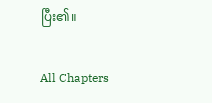ပြီး၏။

All Chapters